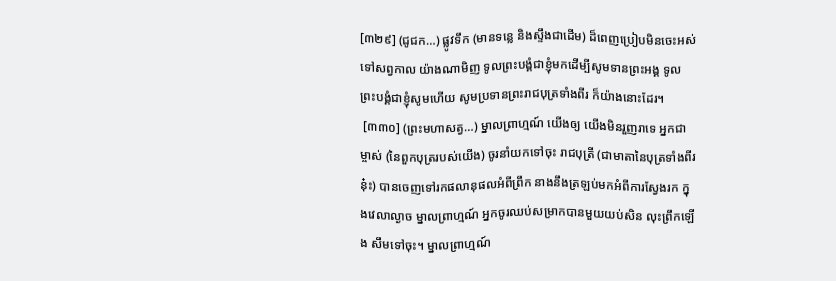[៣២៩] (ជូជក…) ផ្លូវទឹក (មានទន្លេ និងស្ទឹងជាដើម) ដ៏ពេញប្រៀបមិនចេះអស់ទៅសព្វកាល យ៉ាងណាមិញ ទូលព្រះបង្គំជាខ្ញុំមកដើម្បីសូមទានព្រះអង្គ ទូលព្រះបង្គំជាខ្ញុំសូមហើយ សូមប្រទានព្រះរាជបុត្រទាំងពីរ ក៏យ៉ាងនោះដែរ។
 [៣៣០] (ព្រះមហាសត្វ…) ម្នាលព្រាហ្មណ៍ យើងឲ្យ យើងមិនរួញរាទេ អ្នកជាម្ចាស់ (នៃពួកបុត្ររបស់យើង) ចូរនាំយកទៅចុះ រាជបុត្រី (ជាមាតានៃបុត្រទាំងពីរនុ៎ះ) បានចេញទៅរកផលានុផលអំពីព្រឹក នាងនឹងត្រឡប់មកអំពីការស្វែងរក ក្នុងវេលាល្ងាច ម្នាលព្រាហ្មណ៍ អ្នកចូរឈប់សម្រាកបានមួយយប់សិន លុះព្រឹកឡើង សឹមទៅចុះ។ ម្នាលព្រាហ្មណ៍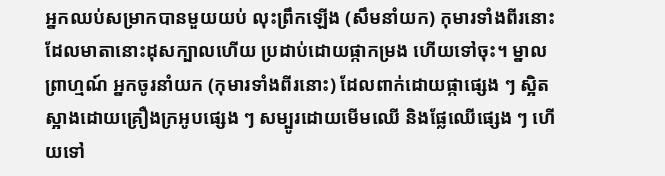អ្នកឈប់សម្រាកបានមួយយប់ លុះព្រឹកឡើង (សឹមនាំយក) កុមារទាំងពីរនោះ ដែលមាតានោះដុសក្បាលហើយ ប្រដាប់ដោយផ្កាកម្រង ហើយទៅចុះ។ ម្នាលព្រាហ្មណ៍ អ្នកចូរនាំយក (កុមារទាំងពីរនោះ) ដែលពាក់ដោយផ្កាផ្សេង ៗ ស្អិតស្អាងដោយគ្រឿងក្រអូបផ្សេង ៗ សម្បូរដោយមើមឈើ និងផ្លែឈើផ្សេង ៗ ហើយទៅ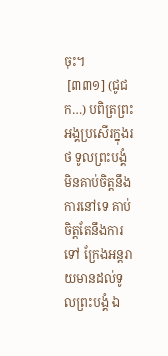ចុះ។
 [៣៣១] (ជូជក…) បពិត្រព្រះអង្គប្រសើរក្នុងរថ ទូលព្រះបង្គំមិនគាប់ចិត្តនឹងការនៅទេ គាប់ចិត្តតែនឹងការទៅ ក្រែងអន្តរាយមានដល់ទូលព្រះបង្គំ ឯ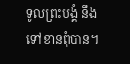ទូលព្រះបង្គំ នឹងទៅខានពុំបាន។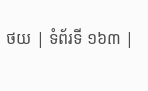ថយ | ទំព័រទី ១៦៣ |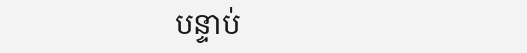បន្ទាប់